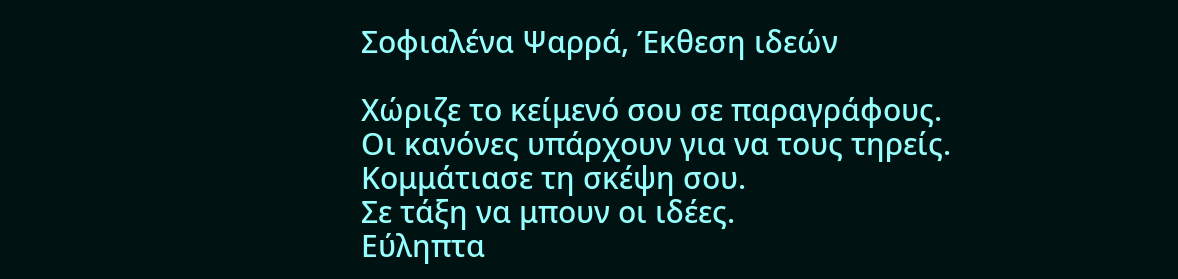Σοφιαλένα Ψαρρά, Έκθεση ιδεών

Χώριζε το κείμενό σου σε παραγράφους.
Οι κανόνες υπάρχουν για να τους τηρείς.
Κομμάτιασε τη σκέψη σου.
Σε τάξη να μπουν οι ιδέες.
Εύληπτα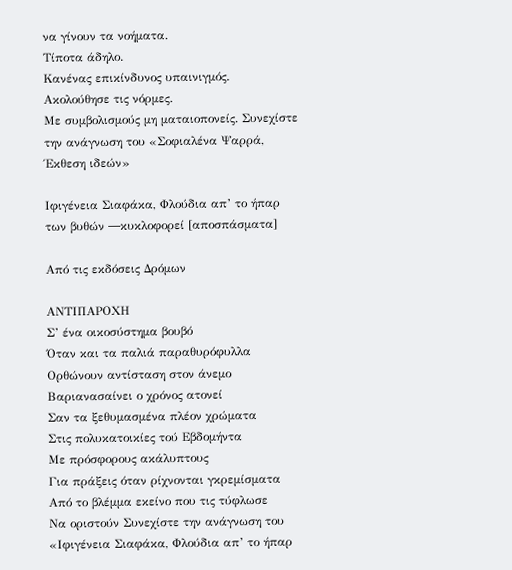να γίνουν τα νοήματα.
Τίποτα άδηλο.
Κανένας επικίνδυνος υπαινιγμός.
Ακολούθησε τις νόρμες.
Με συμβολισμούς μη ματαιοπονείς. Συνεχίστε την ανάγνωση του «Σοφιαλένα Ψαρρά, Έκθεση ιδεών»

Ιφιγένεια Σιαφάκα, Φλούδια απ’ το ήπαρ των βυθών ―κυκλοφορεί [αποσπάσματα]

Από τις εκδόσεις Δρόμων

ΑΝΤΙΠΑΡΟΧΗ
Σ’ ένα οικοσύστημα βουβό
Όταν και τα παλιά παραθυρόφυλλα
Ορθώνουν αντίσταση στον άνεμο
Βαριανασαίνει ο χρόνος ατονεί
Σαν τα ξεθυμασμένα πλέον χρώματα
Στις πολυκατοικίες τού Εβδομήντα
Με πρόσφορους ακάλυπτους
Για πράξεις όταν ρίχνονται γκρεμίσματα
Από το βλέμμα εκείνο που τις τύφλωσε
Να οριστούν Συνεχίστε την ανάγνωση του «Ιφιγένεια Σιαφάκα, Φλούδια απ’ το ήπαρ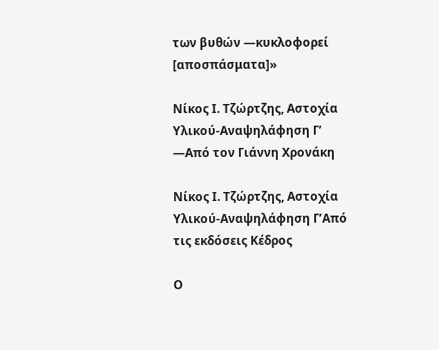των βυθών ―κυκλοφορεί [αποσπάσματα]»

Νίκος Ι. Τζώρτζης, Αστοχία Υλικού-Αναψηλάφηση Γ’ ―Από τον Γιάννη Χρονάκη

Νίκος Ι. Τζώρτζης, Αστοχία Υλικού-Αναψηλάφηση Γ’Από τις εκδόσεις Κέδρος

Ο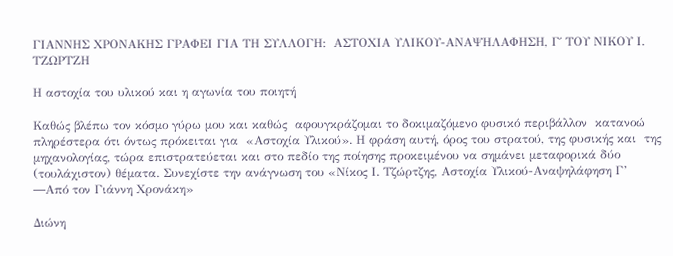ΓΙΑΝΝΗΣ ΧΡΟΝΑΚΗΣ ΓΡΑΦΕΙ ΓΙΑ ΤΗ ΣΥΛΛΟΓΗ:  ΑΣΤΟΧΙΑ ΥΛΙΚΟΥ-ΑΝΑΨΗΛΑΦΗΣΗ, Γ΄ ΤΟΥ ΝΙΚΟΥ Ι. ΤΖΩΡΤΖΗ

Η αστοχία του υλικού και η αγωνία του ποιητή

Καθώς βλέπω τον κόσμο γύρω μου και καθώς  αφουγκράζομαι το δοκιμαζόμενο φυσικό περιβάλλον  κατανοώ πληρέστερα ότι όντως πρόκειται για  «Αστοχία Υλικού». Η φράση αυτή, όρος του στρατού, της φυσικής και  της μηχανολογίας, τώρα επιστρατεύεται και στο πεδίο της ποίησης προκειμένου να σημάνει μεταφορικά δύο (τουλάχιστον) θέματα. Συνεχίστε την ανάγνωση του «Νίκος Ι. Τζώρτζης, Αστοχία Υλικού-Αναψηλάφηση Γ’ ―Από τον Γιάννη Χρονάκη»

Διώνη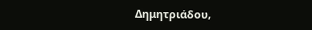Δημητριάδου,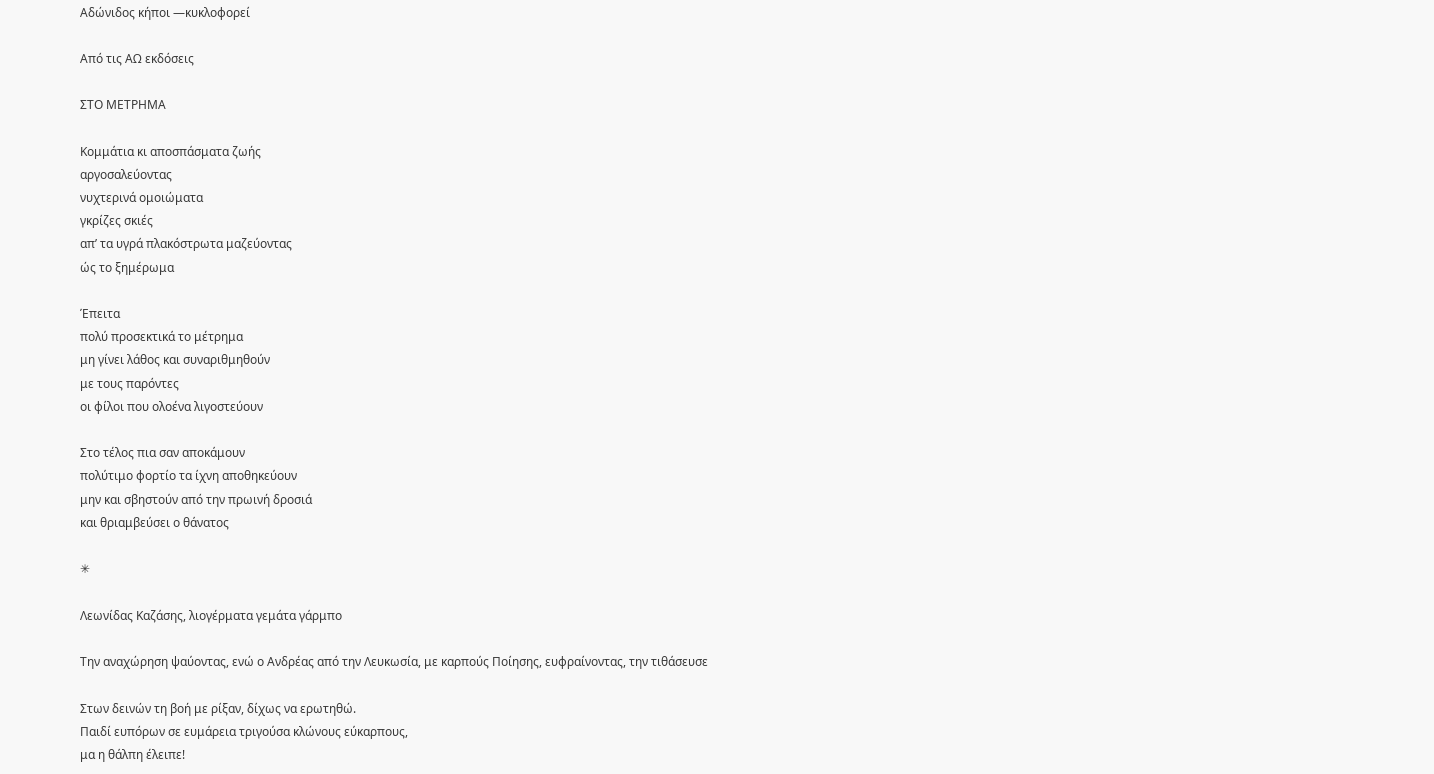Αδώνιδος κήποι ―κυκλοφορεί

Από τις ΑΩ εκδόσεις

ΣΤΟ ΜΕΤΡΗΜΑ

Κομμάτια κι αποσπάσματα ζωής
αργοσαλεύοντας
νυχτερινά ομοιώματα
γκρίζες σκιές
απ’ τα υγρά πλακόστρωτα μαζεύοντας
ώς το ξημέρωμα

Έπειτα
πολύ προσεκτικά το μέτρημα
μη γίνει λάθος και συναριθμηθούν
με τους παρόντες
οι φίλοι που ολοένα λιγοστεύουν

Στο τέλος πια σαν αποκάμουν
πολύτιμο φορτίο τα ίχνη αποθηκεύουν
μην και σβηστούν από την πρωινή δροσιά
και θριαμβεύσει ο θάνατος

✳

Λεωνίδας Καζάσης, λιογέρματα γεμάτα γάρμπο

Την αναχώρηση ψαύοντας, ενώ ο Ανδρέας από την Λευκωσία, με καρπούς Ποίησης, ευφραίνοντας, την τιθάσευσε

Στων δεινών τη βοή με ρίξαν, δίχως να ερωτηθώ.
Παιδί ευπόρων σε ευμάρεια τριγούσα κλώνους εύκαρπους,
μα η θάλπη έλειπε!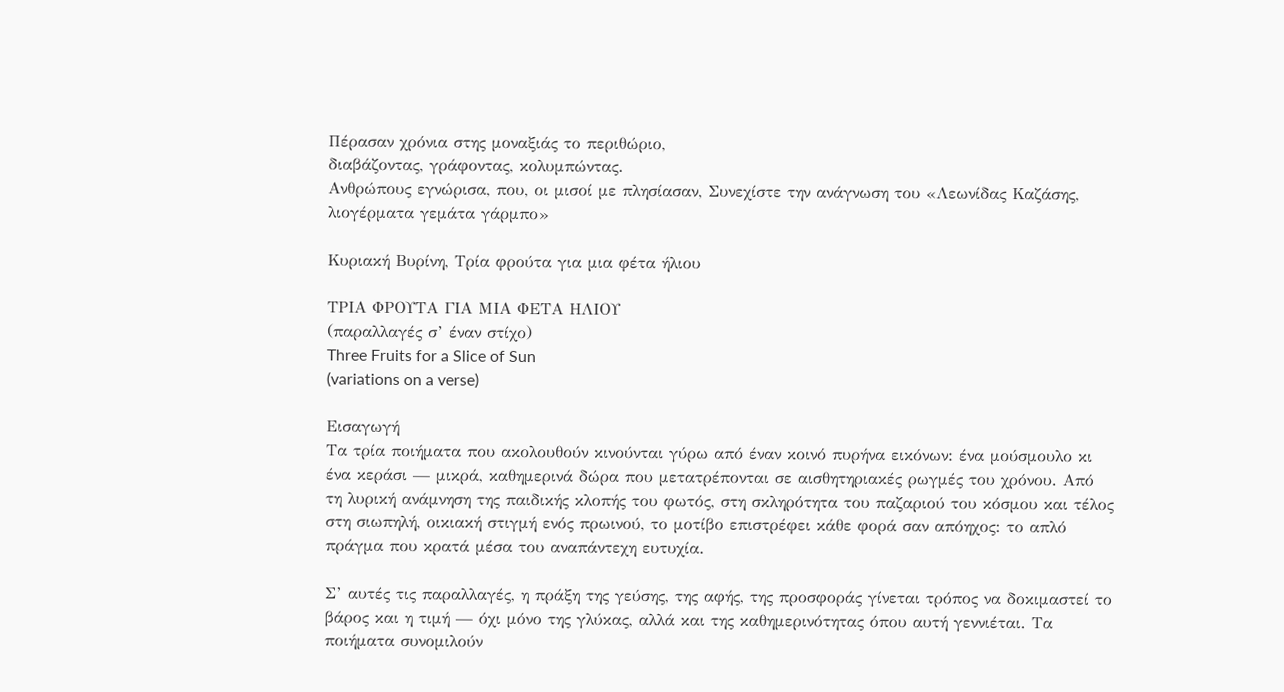Πέρασαν χρόνια στης μοναξιάς το περιθώριο,
διαβάζοντας, γράφοντας, κολυμπώντας.
Ανθρώπους εγνώρισα, που, οι μισοί με πλησίασαν, Συνεχίστε την ανάγνωση του «Λεωνίδας Καζάσης, λιογέρματα γεμάτα γάρμπο»

Κυριακή Βυρίνη, Τρία φρούτα για μια φέτα ήλιου

ΤΡΙΑ ΦΡΟΥΤΑ ΓΙΑ ΜΙΑ ΦΕΤΑ ΗΛΙΟΥ
(παραλλαγές σ’ έναν στίχο)
Three Fruits for a Slice of Sun
(variations on a verse)

Εισαγωγή
Τα τρία ποιήματα που ακολουθούν κινούνται γύρω από έναν κοινό πυρήνα εικόνων: ένα μούσμουλο κι ένα κεράσι — μικρά, καθημερινά δώρα που μετατρέπονται σε αισθητηριακές ρωγμές του χρόνου. Από τη λυρική ανάμνηση της παιδικής κλοπής του φωτός, στη σκληρότητα του παζαριού του κόσμου και τέλος στη σιωπηλή, οικιακή στιγμή ενός πρωινού, το μοτίβο επιστρέφει κάθε φορά σαν απόηχος: το απλό πράγμα που κρατά μέσα του αναπάντεχη ευτυχία.

Σ’ αυτές τις παραλλαγές, η πράξη της γεύσης, της αφής, της προσφοράς γίνεται τρόπος να δοκιμαστεί το βάρος και η τιμή — όχι μόνο της γλύκας, αλλά και της καθημερινότητας όπου αυτή γεννιέται. Τα ποιήματα συνομιλούν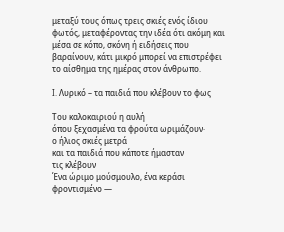μεταξύ τους όπως τρεις σκιές ενός ίδιου φωτός, μεταφέροντας την ιδέα ότι ακόμη και μέσα σε κόπο, σκόνη ή ειδήσεις που βαραίνουν, κάτι μικρό μπορεί να επιστρέφει το αίσθημα της ημέρας στον άνθρωπο.

I. Λυρικό – τα παιδιά που κλέβουν το φως

Του καλοκαιριού η αυλή
όπου ξεχασμένα τα φρούτα ωριμάζουν·
ο ήλιος σκιές μετρά
και τα παιδιά που κάποτε ήμασταν
τις κλέβουν
Ένα ώριμο μούσμουλο, ένα κεράσι φροντισμένο —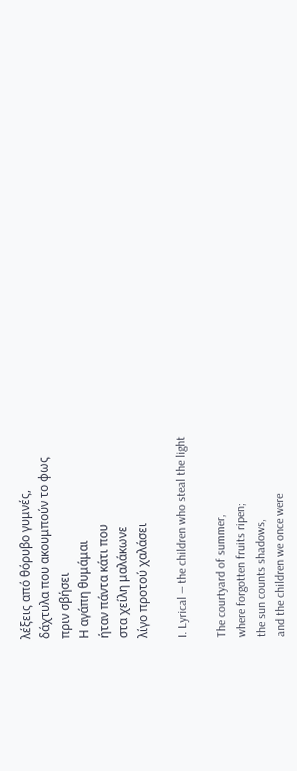λέξεις από θόρυβο γυμνές,
δάχτυλα που ακουμπούν το φως
πριν σβήσει
Η αγάπη θυμάμαι
ήταν πάντα κάτι που
στα χείλη μαλάκωνε
λίγο προτού χαλάσει

I. Lyrical — the children who steal the light

The courtyard of summer,
where forgotten fruits ripen;
the sun counts shadows,
and the children we once were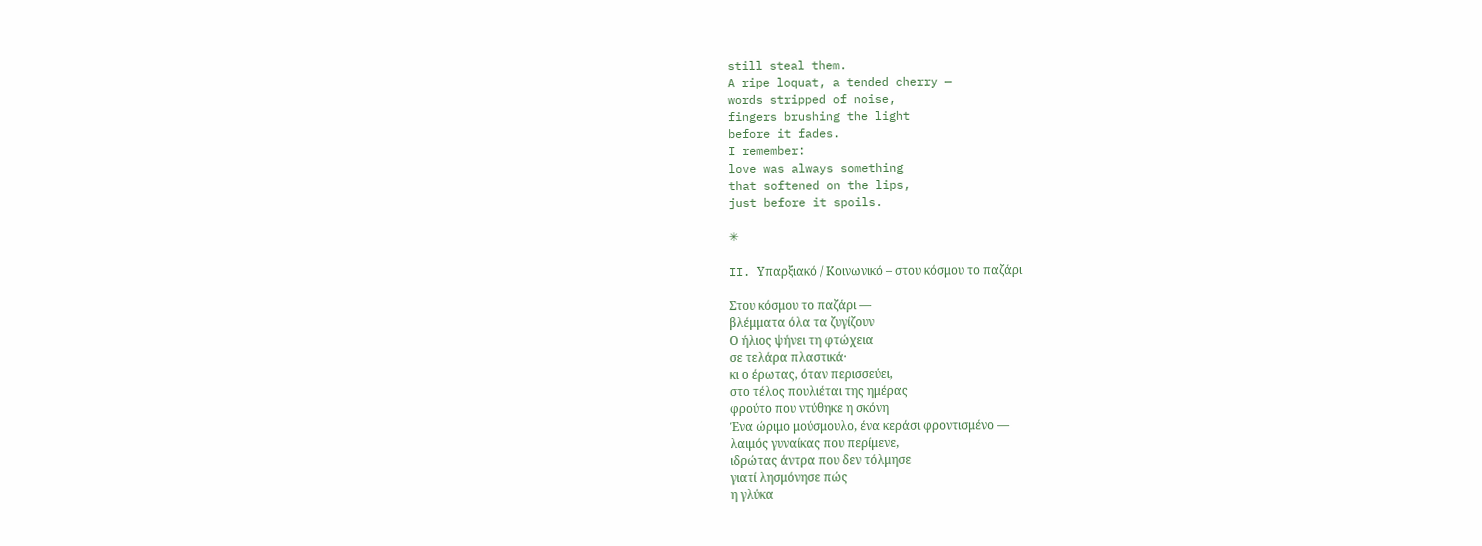still steal them.
A ripe loquat, a tended cherry —
words stripped of noise,
fingers brushing the light
before it fades.
I remember:
love was always something
that softened on the lips,
just before it spoils.

✳

II. Υπαρξιακό / Κοινωνικό – στου κόσμου το παζάρι

Στου κόσμου το παζάρι —
βλέμματα όλα τα ζυγίζουν
Ο ήλιος ψήνει τη φτώχεια
σε τελάρα πλαστικά·
κι ο έρωτας, όταν περισσεύει,
στο τέλος πουλιέται της ημέρας
φρούτο που ντύθηκε η σκόνη
Ένα ώριμο μούσμουλο, ένα κεράσι φροντισμένο —
λαιμός γυναίκας που περίμενε,
ιδρώτας άντρα που δεν τόλμησε
γιατί λησμόνησε πώς
η γλύκα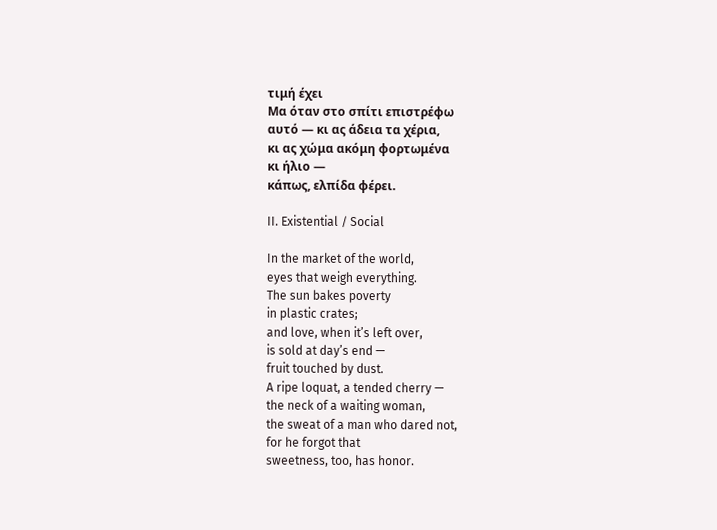τιμή έχει
Μα όταν στο σπίτι επιστρέφω
αυτό — κι ας άδεια τα χέρια,
κι ας χώμα ακόμη φορτωμένα
κι ήλιο —
κάπως, ελπίδα φέρει.

II. Existential / Social

In the market of the world,
eyes that weigh everything.
The sun bakes poverty
in plastic crates;
and love, when it’s left over,
is sold at day’s end —
fruit touched by dust.
A ripe loquat, a tended cherry —
the neck of a waiting woman,
the sweat of a man who dared not,
for he forgot that
sweetness, too, has honor.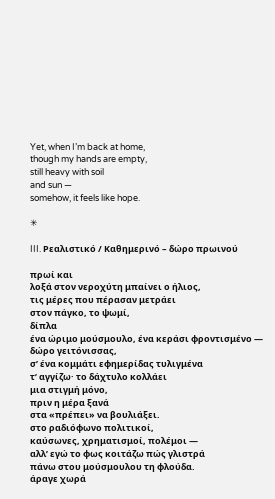Yet, when I’m back at home,
though my hands are empty,
still heavy with soil
and sun —
somehow, it feels like hope.

✳

III. Ρεαλιστικό / Καθημερινό – δώρο πρωινού

πρωί και
λοξά στον νεροχύτη μπαίνει ο ήλιος,
τις μέρες που πέρασαν μετράει
στον πάγκο, το ψωμί,
δίπλα
ένα ώριμο μούσμουλο, ένα κεράσι φροντισμένο —
δώρο γειτόνισσας,
σ’ ένα κομμάτι εφημερίδας τυλιγμένα
τ’ αγγίζω· το δάχτυλο κολλάει
μια στιγμή μόνο,
πριν η μέρα ξανά
στα «πρέπει» να βουλιάξει.
στο ραδιόφωνο πολιτικοί,
καύσωνες, χρηματισμοί, πολέμοι —
αλλ’ εγώ το φως κοιτάζω πώς γλιστρά
πάνω στου μούσμουλου τη φλούδα.
άραγε χωρά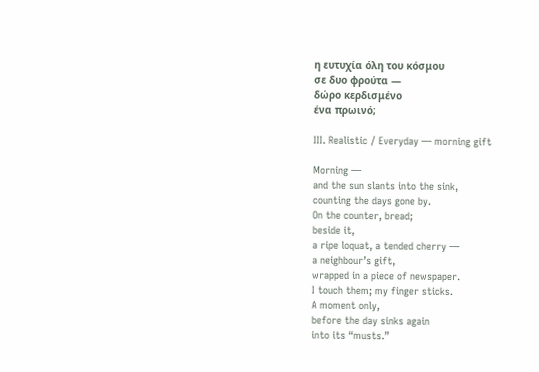η ευτυχία όλη του κόσμου
σε δυο φρούτα —
δώρο κερδισμένο
ένα πρωινό;

III. Realistic / Everyday — morning gift

Morning —
and the sun slants into the sink,
counting the days gone by.
On the counter, bread;
beside it,
a ripe loquat, a tended cherry —
a neighbour’s gift,
wrapped in a piece of newspaper.
I touch them; my finger sticks.
A moment only,
before the day sinks again
into its “musts.”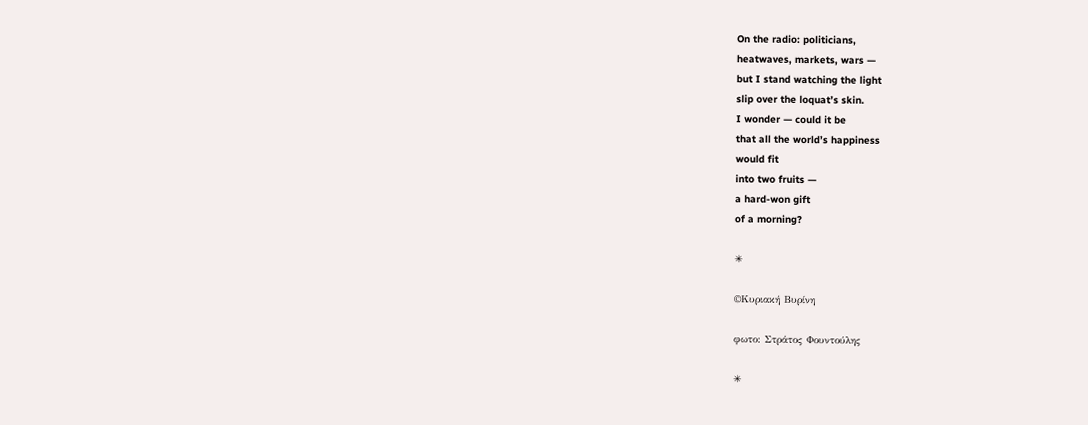On the radio: politicians,
heatwaves, markets, wars —
but I stand watching the light
slip over the loquat’s skin.
I wonder — could it be
that all the world’s happiness
would fit
into two fruits —
a hard-won gift
of a morning?

✳

©Κυριακή Βυρίνη

φωτο: Στράτος Φουντούλης

✳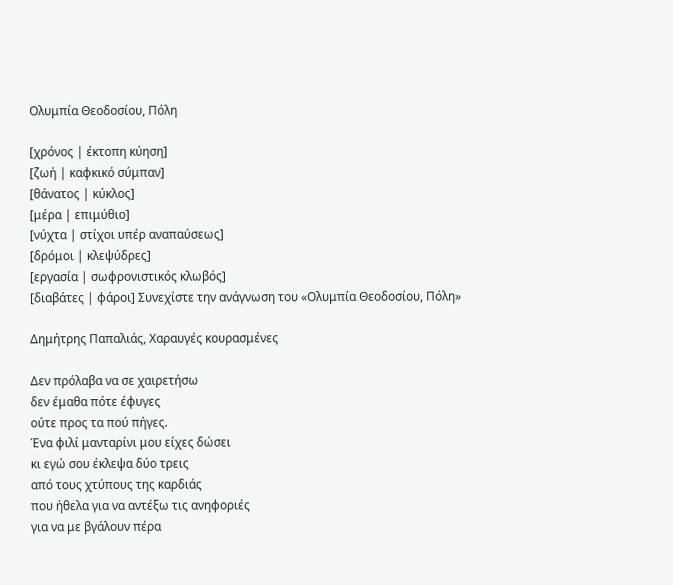Ολυμπία Θεοδοσίου, Πόλη

[χρόνος | έκτοπη κύηση]
[ζωή | καφκικό σύμπαν]
[θάνατος | κύκλος]
[μέρα | επιμύθιο]
[νύχτα | στίχοι υπέρ αναπαύσεως]
[δρόμοι | κλεψύδρες]
[εργασία | σωφρονιστικός κλωβός]
[διαβάτες | φάροι] Συνεχίστε την ανάγνωση του «Ολυμπία Θεοδοσίου, Πόλη»

Δημήτρης Παπαλιάς, Χαραυγές κουρασμένες

Δεν πρόλαβα να σε χαιρετήσω
δεν έμαθα πότε έφυγες
ούτε προς τα πού πήγες.
Ένα φιλί μανταρίνι μου είχες δώσει
κι εγώ σου έκλεψα δύο τρεις
από τους χτύπους της καρδιάς
που ήθελα για να αντέξω τις ανηφοριές
για να με βγάλουν πέρα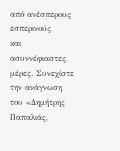από ανέσπερους εσπερινούς
και ασυννέφιαστες μέρες. Συνεχίστε την ανάγνωση του «Δημήτρης Παπαλιάς,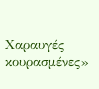Χαραυγές κουρασμένες»